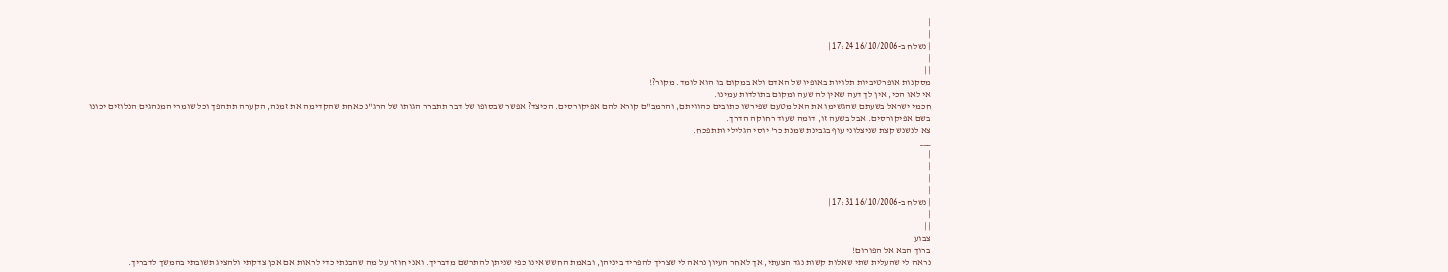|
|
| נשלח ב-16/10/2006 17:24 |
|
| |
מסקנות אופרטיביות תלויות באופיו של האדם ולא במקום בו הוא לומד. מקור?!
אי לאו הכי, אין לך דעה שאין לה שעה ומקום בתולדות עמינו.
חכמי ישראל בשעתם שהגשימו את האל מטעם שפירשו כתובים כהוויתם, והרמב"ם קורא להם אפיקורסים. הכיצד? אפשר שבסופו של דבר תתברר הגותו של הרג"נ כאחת שהקדימה את זמנה, הקערה תתהפך וכל שומרי המנהגים הנלוזים יכונו בשם אפיקורסים. אבל בשעה זו, דומה שעוד רחוקה הדרך.
צא לנשנש קצת שניצלוני עוף בגבינת שמנת כר' יוסי הגלילי ותתפכח.
___
|
|
|
|
| נשלח ב-16/10/2006 17:31 |
|
| |
צבוע
ברוך הבא אל הפורום!
נראה לי שהעלית שתי שאלות קשות נגד הצעתי, אך לאחר העיון נראה לי שצריך להפריד ביניהן, ובאמת החשש אינו כפי שניתן להתרשם מדבריך. ואני חוזר על מה שהבנתי כדי לראות אם אכן צדקתי ולהציג תשובתי בהמשך לדבריך.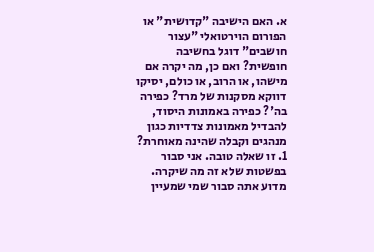א. האם הישיבה "קדושית" או הפורום הוירטואלי "עצור חושבים" דוגל בחשיבה חופשית? ואם כן, מה יקרה אם מישהו, או הרוב, או כולם, יסיקו דווקא מסקנות של מרד? כפירה בה'? כפירה באמונות היסוד, להבדיל מאמונות צדדיות כגון מנהגים וקבלה שהינה מאוחרת?
1. זו שאלה טובה. אני סבור בפשטות שלא זה מה שיקרה. מדוע אתה סבור שמי שמעיין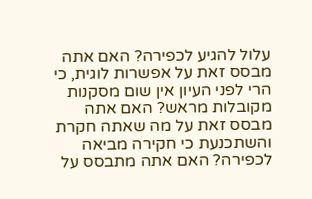עלול להגיע לכפירה? האם אתה מבסס זאת על אפשרות לוגית, כי הרי לפני העיון אין שום מסקנות מקובלות מראש? האם אתה מבסס זאת על מה שאתה חקרת והשתכנעת כי חקירה מביאה לכפירה? האם אתה מתבסס על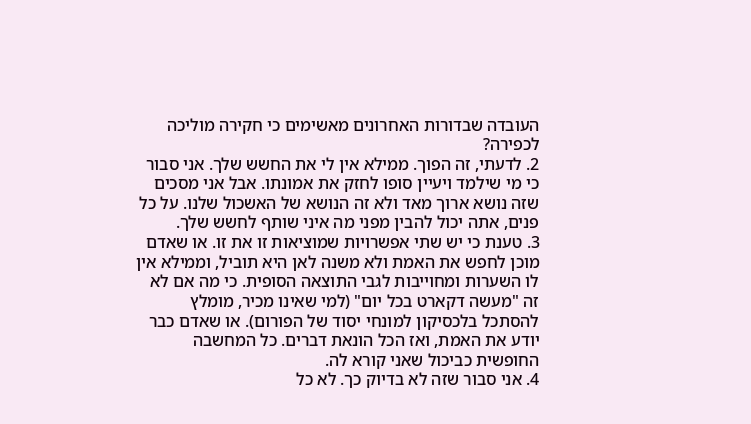העובדה שבדורות האחרונים מאשימים כי חקירה מוליכה לכפירה?
2. לדעתי, זה הפוך. ממילא אין לי את החשש שלך. אני סבור כי מי שילמד ויעיין סופו לחזק את אמונתו. אבל אני מסכים שזה נושא ארוך מאד ולא זה הנושא של האשכול שלנו. על כל פנים, אתה יכול להבין מפני מה איני שותף לחשש שלך.
3. טענת כי יש שתי אפשרויות שמוציאות זו את זו. או שאדם מוכן לחפש את האמת ולא משנה לאן היא תוביל, וממילא אין לו השערות ומחוייבות לגבי התוצאה הסופית. כי מה אם לא זה "מעשה דקארט בכל יום" (למי שאינו מכיר, מומלץ להסתכל בלכסיקון למונחי יסוד של הפורום). או שאדם כבר יודע את האמת, ואז הכל הונאת דברים. כל המחשבה החופשית כביכול שאני קורא לה.
4. אני סבור שזה לא בדיוק כך. לא כל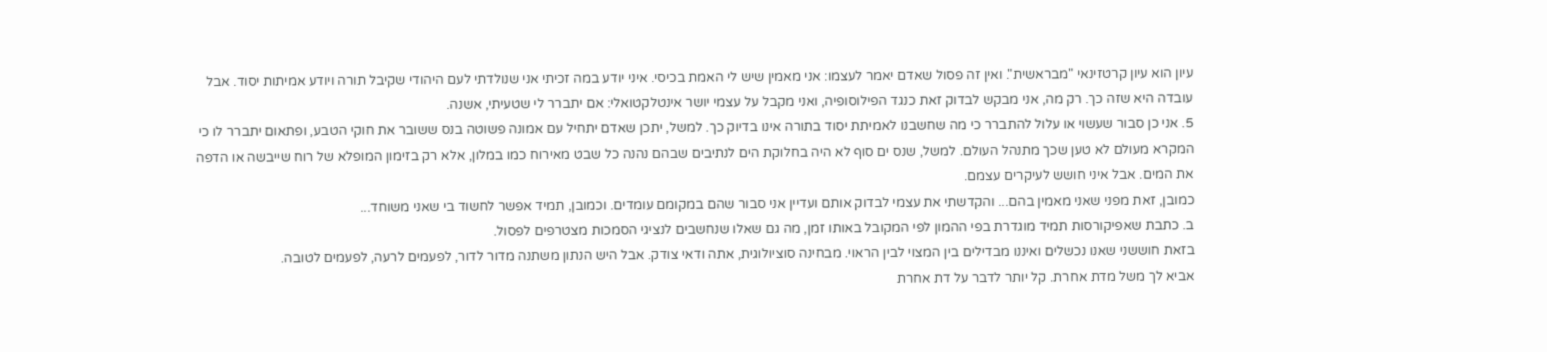עיון הוא עיון קרטזינאי "מבראשית". ואין זה פסול שאדם יאמר לעצמו: אני מאמין שיש לי האמת בכיסי. איני יודע במה זכיתי אני שנולדתי לעם היהודי שקיבל תורה ויודע אמיתות יסוד. אבל עובדה היא שזה כך. רק מה, אני מבקש לבדוק זאת כנגד הפילוסופיה, ואני מקבל על עצמי יושר אינטלקטואלי: אם יתברר לי שטעיתי, אשנה.
5. אני כן סבור שעשוי או עלול להתברר כי מה שחשבנו לאמיתת יסוד בתורה אינו בדיוק כך. למשל, יתכן שאדם יתחיל עם אמונה פשוטה בנס ששובר את חוקי הטבע, ופתאום יתברר לו כי המקרא מעולם לא טען שכך מתנהל העולם. למשל, שנס ים סוף לא היה בחלוקת הים לנתיבים שבהם נהנה כל שבט מאירוח כמו במלון, אלא רק בזימון המופלא של רוח שייבשה או הדפה את המים. אבל איני חושש לעיקרים עצמם.
כמובן, זאת מפני שאני מאמין בהם... והקדשתי את עצמי לבדוק אותם ועדיין אני סבור שהם במקומם עומדים. וכמובן, תמיד אפשר לחשוד בי שאני משוחד...
ב. כתבת שאפיקורסות תמיד מוגדרת בפי ההמון לפי המקובל באותו זמן, מה גם שאלו שנחשבים לנציגי הסמכות מצטרפים לפסול.
בזאת חוששני שאנו נכשלים ואיננו מבדילים בין המצוי לבין הראוי. מבחינה סוציולוגית, אתה ודאי צודק. אבל היש הנתון משתנה מדור לדור, לפעמים לרעה, לפעמים לטובה.
אביא לך משל מדת אחרת. קל יותר לדבר על דת אחרת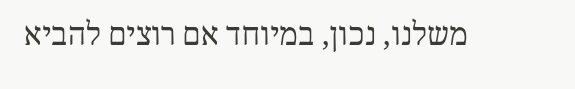משלנו, נכון, במיוחד אם רוצים להביא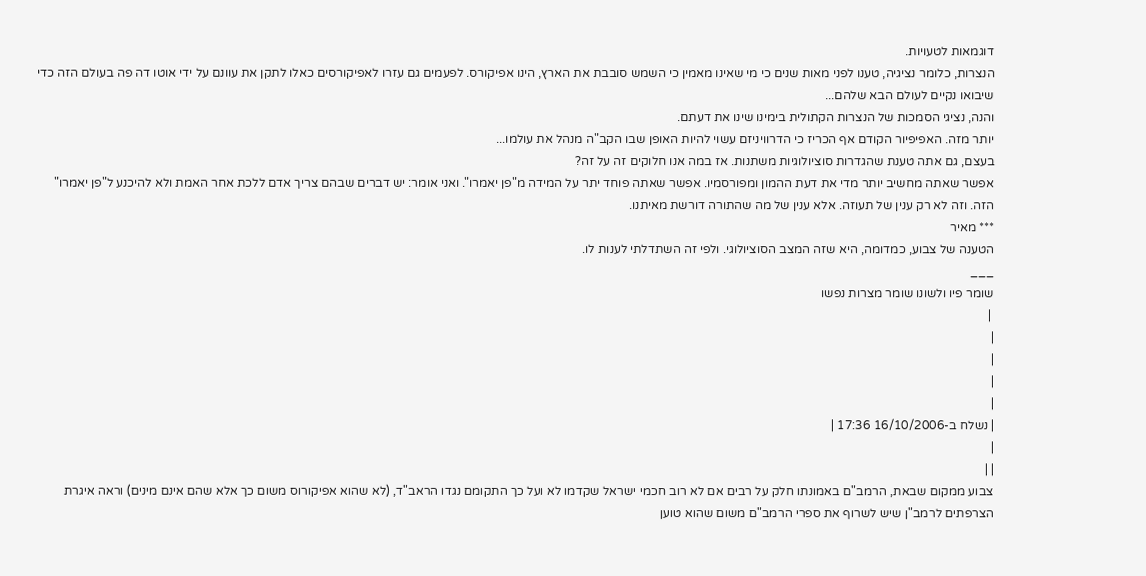דוגמאות לטעויות.
הנצרות, כלומר נציגיה, טענו לפני מאות שנים כי מי שאינו מאמין כי השמש סובבת את הארץ, הינו אפיקורס. לפעמים גם עזרו לאפיקורסים כאלו לתקן את עוונם על ידי אוטו דה פה בעולם הזה כדי שיבואו נקיים לעולם הבא שלהם...
והנה, נציגי הסמכות של הנצרות הקתולית בימינו שינו את דעתם.
יותר מזה. האפיפיור הקודם אף הכריז כי הדרוויניזם עשוי להיות האופן שבו הקב"ה מנהל את עולמו...
בעצם, גם אתה טענת שהגדרות סוציולוגיות משתנות. אז במה אנו חלוקים זה על זה?
אפשר שאתה מחשיב יותר מדי את דעת ההמון ומפורסמיו. אפשר שאתה פוחד יתר על המידה מ"פן יאמרו". ואני אומר: יש דברים שבהם צריך אדם ללכת אחר האמת ולא להיכנע ל"פן יאמרו" הזה. וזה לא רק ענין של תעוזה. אלא ענין של מה שהתורה דורשת מאיתנו.
*** מאיר
הטענה של צבוע, כמדומה, היא שזה המצב הסוציולוגי. ולפי זה השתדלתי לענות לו.
___
שומר פיו ולשונו שומר מצרות נפשו
 |
|
|
|
|
| נשלח ב-16/10/2006 17:36 |
|
| |
צבוע ממקום שבאת, הרמב"ם באמונתו חלק על רבים אם לא רוב חכמי ישראל שקדמו לא ועל כך התקומם נגדו הראב"ד, (לא שהוא אפיקורוס משום כך אלא שהם אינם מינים) וראה איגרת הצרפתים לרמב"ן שיש לשרוף את ספרי הרמב"ם משום שהוא טוען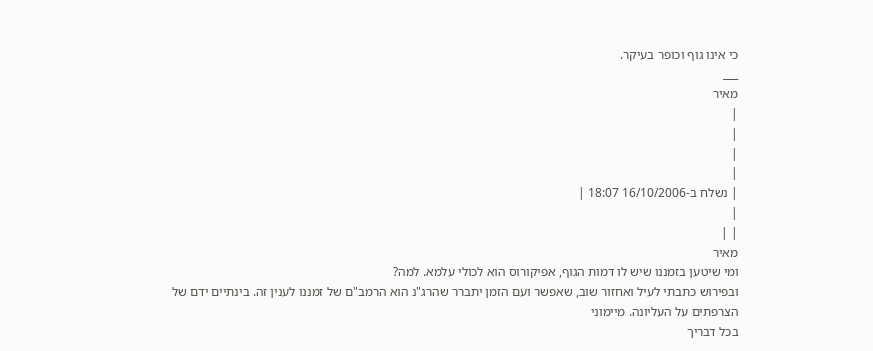כי אינו גוף וכופר בעיקר.
___
מאיר
|
|
|
|
| נשלח ב-16/10/2006 18:07 |
|
| |
מאיר
ומי שיטען בזמננו שיש לו דמות הגוף, אפיקורוס הוא לכולי עלמא. למה?
ובפירוש כתבתי לעיל ואחזור שוב, שאפשר ועם הזמן יתברר שהרג"נ הוא הרמב"ם של זמננו לענין זה. בינתיים ידם של הצרפתים על העליונה. מיימוני
בכל דבריך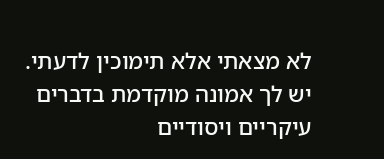לא מצאתי אלא תימוכין לדעתי.
יש לך אמונה מוקדמת בדברים עיקריים ויסודיים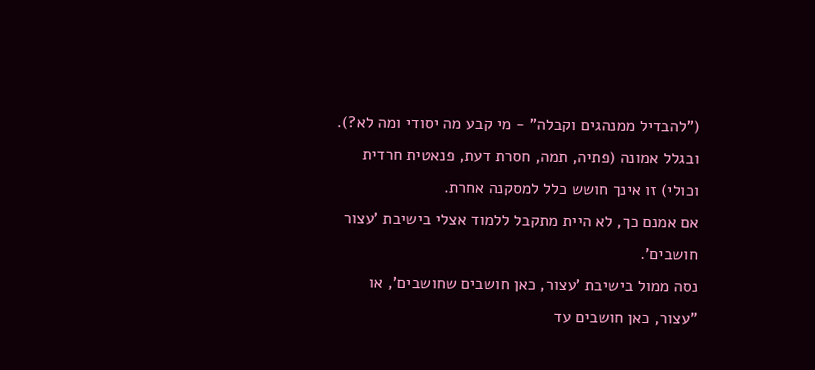("להבדיל ממנהגים וקבלה" - מי קבע מה יסודי ומה לא?). ובגלל אמונה (פתיה, תמה, חסרת דעת, פנאטית חרדית וכולי) זו אינך חושש כלל למסקנה אחרת.
אם אמנם כך, לא היית מתקבל ללמוד אצלי בישיבת 'עצור חושבים'.
נסה ממול בישיבת 'עצור, כאן חושבים שחושבים', או "עצור, כאן חושבים עד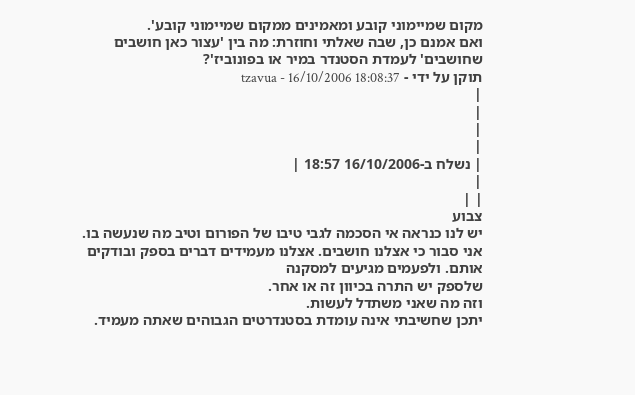מקום שמיימוני קובע ומאמינים ממקום שמיימוני קובע'.
ואם אמנם כן, שבה שאלתי וחוזרת: מה בין 'עצור כאן חושבים שחושבים' לעמדת הסטנדר במיר או בפונוביז'?
תוקן על ידי - tzavua - 16/10/2006 18:08:37
|
|
|
|
| נשלח ב-16/10/2006 18:57 |
|
| |
צבוע
יש לנו כנראה אי הסכמה לגבי טיבו של הפורום וטיב מה שנעשה בו.
אני סבור כי אצלנו חושבים. אצלנו מעמידים דברים בספק ובודקים אותם. ולפעמים מגיעים למסקנה
שלספק יש התרה בכיוון זה או אחר.
וזה מה שאני משתדל לעשות.
יתכן שחשיבתי אינה עומדת בסטנדרטים הגבוהים שאתה מעמיד.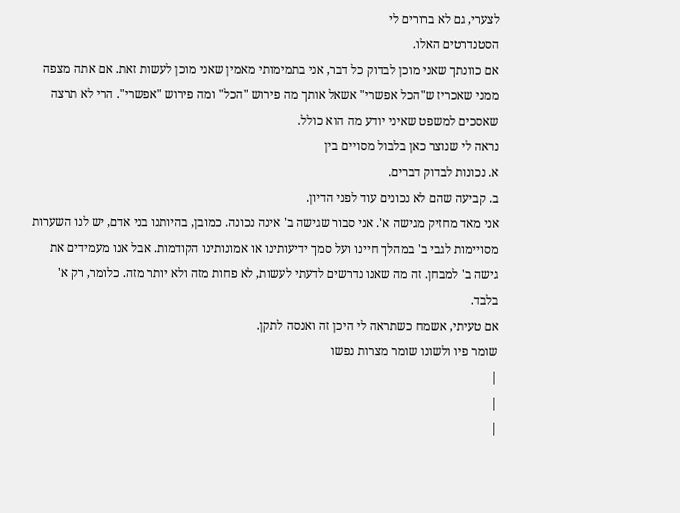לצערי, גם לא ברורים לי
הסטנדרטים האלו.
אם כוונתך שאני מוכן לבדוק כל דבר, אני בתמימותי מאמין שאני מוכן לעשות זאת. אם אתה מצפה
ממני שאכריז ש"הכל אפשרי" אשאל אותך מה פירוש "הכל" ומה פירוש "אפשרי". הרי לא תרצה
שאסכים למשפט שאיני יודע מה הוא כולל.
נראה לי שנוצר כאן בלבול מסויים בין
א. נכונות לבדוק דברים.
ב. קביעה שהם לא נכונים עוד לפני הדיון.
אני מאד מחזיק מגישה א'. אני סבור שגישה ב' אינה נכונה. כמובן, בהיותנו בני אדם, יש לנו השערות
מסויימות לגבי ב' במהלך חיינו ועל סמך ידיעותינו או אמונותינו הקודמות. אבל אנו מעמידים את
גישה ב' למבחן. זה מה שאנו נדרשים לדעתי לעשות, לא פחות מזה ולא יותר מזה. כלומר, רק א'
בלבד.
אם טעיתי, אשמח כשתראה לי היכן זה ואנסה לתקן.
שומר פיו ולשונו שומר מצרות נפשו
|
|
|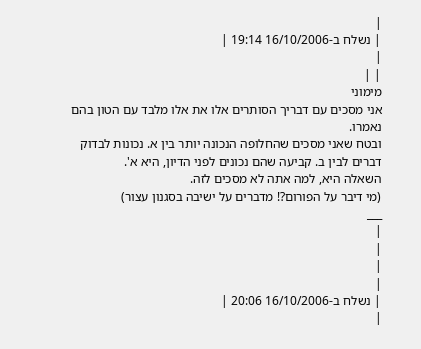|
| נשלח ב-16/10/2006 19:14 |
|
| |
מימוני
אני מסכים עם דבריך הסותרים אלו את אלו מלבד עם הטון בהם נאמרו.
ובטח שאני מסכים שהחלופה הנכונה יותר בין א. נכונות לבדוק דברים לבין ב. קביעה שהם נכונים לפני הדיון, היא א'.
השאלה היא, למה אתה לא מסכים לזה.
(מי דיבר על הפורום?! מדברים על ישיבה בסגנון עצור)
___
|
|
|
|
| נשלח ב-16/10/2006 20:06 |
|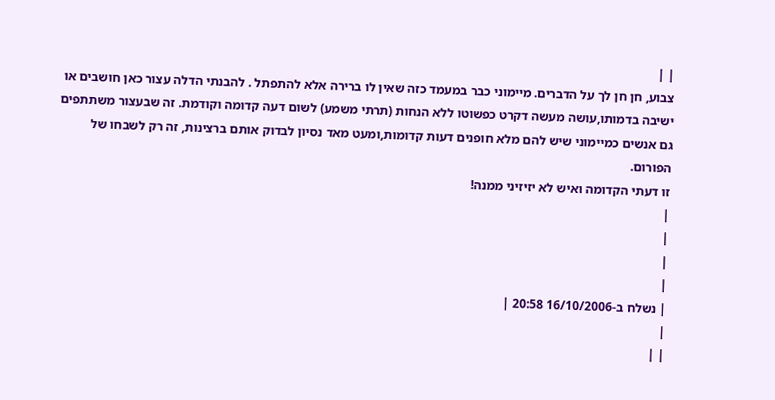| |
צבוע, חן חן לך על הדברים. מיימוני כבר במעמד כזה שאין לו ברירה אלא להתפתל . להבנתי הדלה עצור כאן חושבים או ישיבה בדמותו,עושה מעשה דקרט כפשוטו ללא הנחות (תרתי משמע) לשום דעה קדומה וקודמת. זה שבעצור משתתפים גם אנשים כמיימוני שיש להם מלא חופנים דעות קדומות,ומעט מאד נסיון לבדוק אותם ברצינות, זה רק לשבחו של הפורום.
זו דעתי הקדומה ואיש לא יזיזיני ממנה!
|
|
|
|
| נשלח ב-16/10/2006 20:58 |
|
| |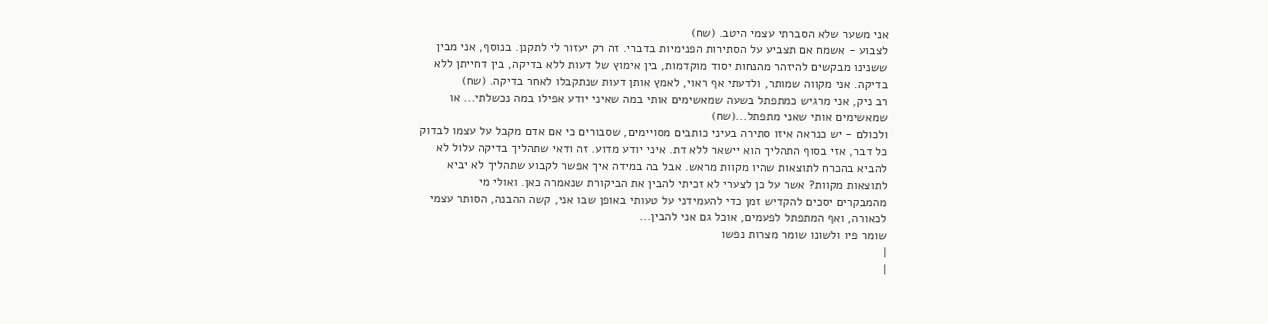אני משער שלא הסברתי עצמי היטב. (שח)
לצבוע - אשמח אם תצביע על הסתירות הפנימיות בדברי. זה רק יעזור לי לתקנן. בנוסף, אני מבין
ששנינו מבקשים להיזהר מהנחות יסוד מוקדמות, בין אימוץ של דעות ללא בדיקה, בין דחייתן ללא
בדיקה. אני מקווה שמותר, ולדעתי אף ראוי, לאמץ אותן דעות שנתקבלו לאחר בדיקה. (שח)
רב ניק, אני מרגיש כמתפתל בשעה שמאשימים אותי במה שאיני יודע אפילו במה נכשלתי... או
שמאשימים אותי שאני מתפתל...(שח)
ולכולם - יש כנראה איזו סתירה בעיני כותבים מסויימים, שסבורים כי אם אדם מקבל על עצמו לבדוק
כל דבר, אזי בסוף התהליך הוא יישאר ללא דת. איני יודע מדוע. זה ודאי שתהליך בדיקה עלול לא
להביא בהכרח לתוצאות שהיו מקוות מראש. אבל בה במידה איך אפשר לקבוע שתהליך לא יביא
לתוצאות מקוות? אשר על כן לצערי לא זכיתי להבין את הביקורת שנאמרה כאן. ואולי מי
מהמבקרים יסכים להקדיש זמן כדי להעמידני על טעותי באופן שבו אני, קשה ההבנה, הסותר עצמי
לכאורה, ואף המתפתל לפעמים, אוכל גם אני להבין...
שומר פיו ולשונו שומר מצרות נפשו
|
|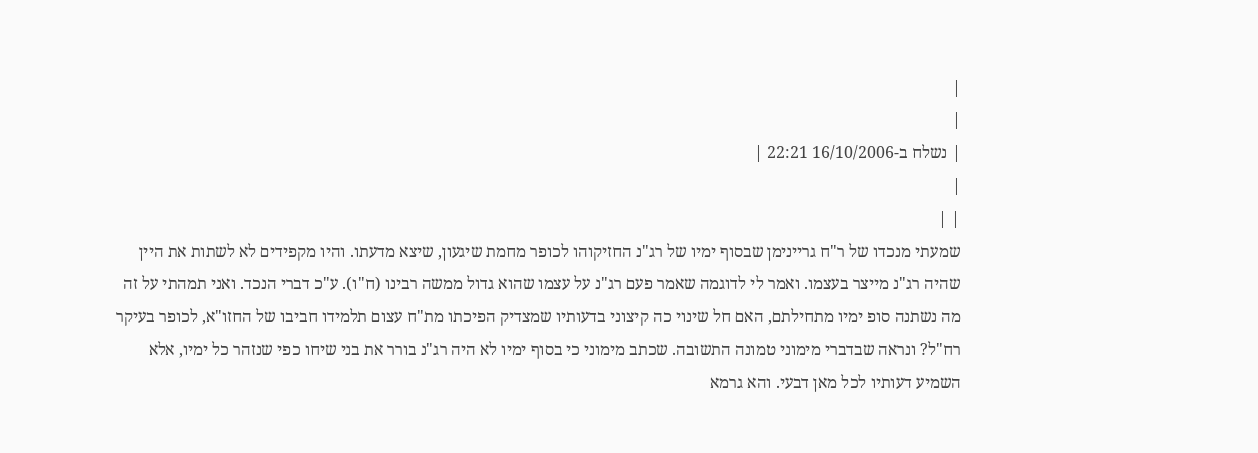|
|
| נשלח ב-16/10/2006 22:21 |
|
| |
שמעתי מנכדו של ר"ח גריינימן שבסוף ימיו של רג"נ החזיקוהו לכופר מחמת שיגעון, שיצא מדעתו. והיו מקפידים לא לשתות את היין שהיה רג"נ מייצר בעצמו. ואמר לי לדוגמה שאמר פעם רג"נ על עצמו שהוא גדול ממשה רבינו (ח"ו). ע"כ דברי הנכד. ואני תמהתי על זה מה נשתנה סופ ימיו מתחילתם, האם חל שינוי כה קיצוני בדעותיו שמצדיק הפיכתו מת"ח עצום תלמידו חביבו של החזו"א, לכופר בעיקר רח"ל? ונראה שבדברי מימוני טמונה התשובה. שכתב מימוני כי בסוף ימיו לא היה רג"נ בורר את בני שיחו כפי שנזהר כל ימיו, אלא השמיע דעותיו לכל מאן דבעי. והא גרמא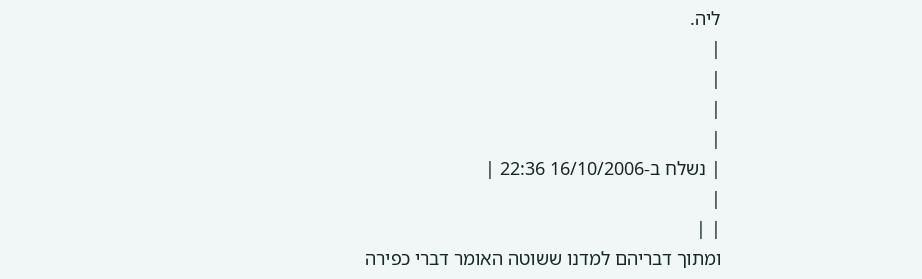ליה.
|
|
|
|
| נשלח ב-16/10/2006 22:36 |
|
| |
ומתוך דבריהם למדנו ששוטה האומר דברי כפירה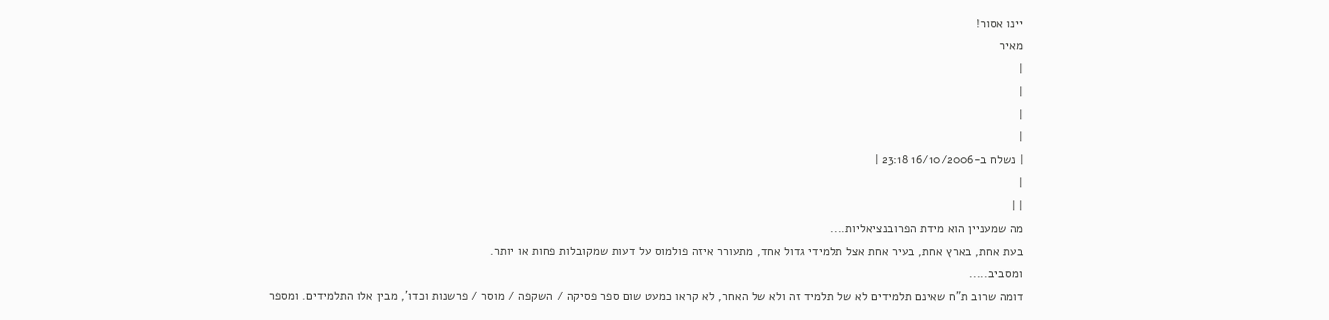יינו אסור!
מאיר
|
|
|
|
| נשלח ב-16/10/2006 23:18 |
|
| |
מה שמעניין הוא מידת הפרובנציאליות....
בעת אחת, בארץ אחת, בעיר אחת אצל תלמידי גדול אחד, מתעורר איזה פולמוס על דעות שמקובלות פחות או יותר.
ומסביב.....
דומה שרוב ת"ח שאינם תלמידים לא של תלמיד זה ולא של האחר, לא קראו כמעט שום ספר פסיקה / השקפה / מוסר / פרשנות וכדו', מבין אלו התלמידים. ומספר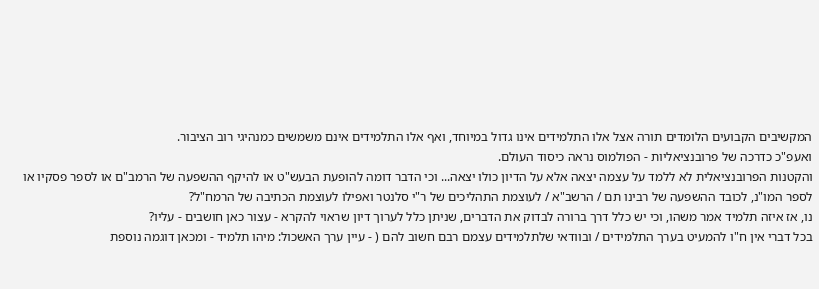המקשיבים הקבועים הלומדים תורה אצל אלו התלמידים אינו גדול במיוחד, ואף אלו התלמידים אינם משמשים כמנהיגי רוב הציבור.
ואעפ"כ כדרכה של פרובנציאליות - הפולמוס נראה כיסוד העולם.
והקטנות הפרובנציאלית לא ללמד על עצמה יצאה אלא על הדיון כולו יצאה... וכי הדבר דומה להופעת הבעש"ט או להיקף ההשפעה של הרמב"ם או לספר פסקיו או לספר המו"נ, לכובד ההשפעה של רבינו תם / הרשב"א / לעוצמת התהליכים של ר"י סלנטר ואפילו לעוצמת הכתיבה של הרמח"ל?
נו, אז איזה תלמיד אמר משהו, וכי יש כלל דרך ברורה לבדוק את הדברים, שניתן כלל לערוך דיון שראוי להקרא - עצור כאן חושבים - עליו?
בכל דברי אין ח"ו להמעיט בערך התלמידים / ובוודאי שלתלמידים עצמם רבם חשוב להם ( - עיין ערך האשכול: מיהו תלמיד - ומכאן דוגמה נוספת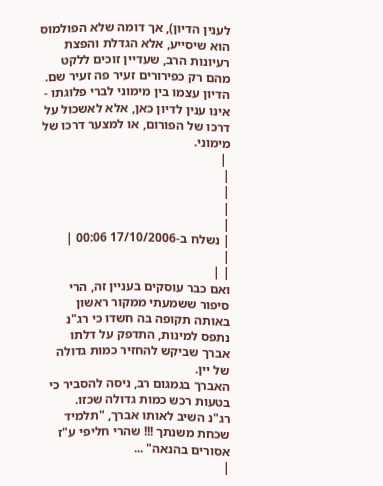לענין הדיון), אך דומה שלא הפולמוס הוא שיסייע, אלא הגדלת והפצת רעיונות הרב, שעדיין זוכים ללקט מהם רק כפירורים זעיר פה זעיר שם. הדיון עצמו בין מימוני לברי פלוגתו - אינו ענין לדיון כאן, אלא לאשכול על דרכו של הפורום, או למצער דרכו של מימוני.
 |
|
|
|
|
| נשלח ב-17/10/2006 00:06 |
|
| |
ואם כבר עוסקים בעניין זה, הרי סיפור ששמעתי ממקור ראשון באותה תקופה בה חשדו כי רג"נ נתפס למינות, התדפק על דלתו אברך שביקש להחזיר כמות גדולה של יין.
האברך בגמגום רב, ניסה להסביר כי בטעות רכש כמות גדולה שכזו.
רג"נ השיב לאותו אברך, "תלמיד שכחת משנתך !!! שהרי חליפי ע"ז אסורים בהנאה" ...
|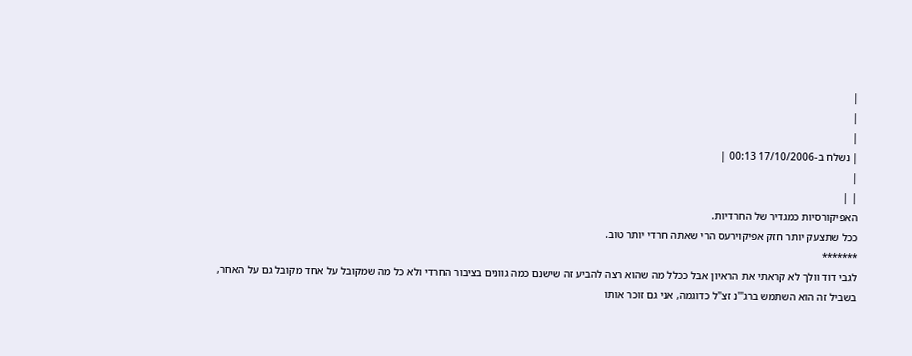|
|
|
| נשלח ב-17/10/2006 00:13 |
|
| |
האפיקורסיות כמגדיר של החרדיות.
ככל שתצעק יותר חזק אפיקוירעס הרי שאתה חרדי יותר טוב.
*******
לגבי דוד וולך לא קראתי את הראיון אבל ככלל מה שהוא רצה להביע זה שישנם כמה גוונים בציבור החרדי ולא כל מה שמקובל על אחד מקובל גם על האחר, בשביל זה הוא השתמש ברג"'נ זצ"ל כדוגמה, אני גם זוכר אותו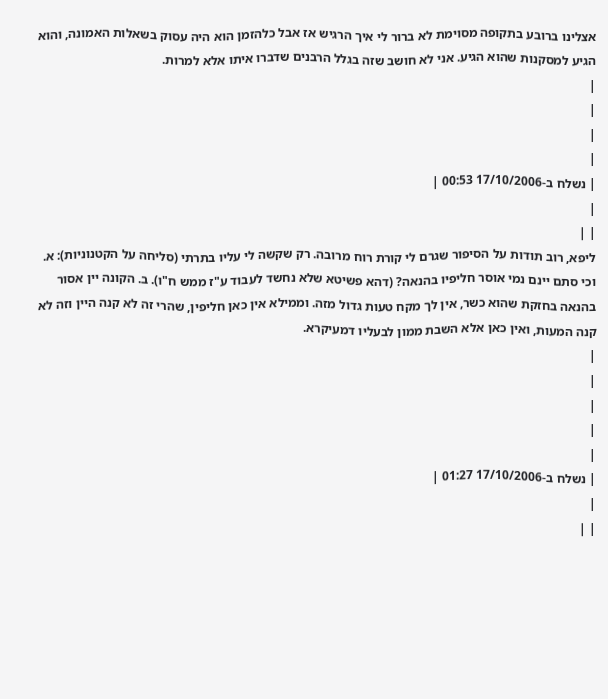אצלינו ברובע בתקופה מסוימת לא ברור לי איך הרגיש אז אבל כלהזמן הוא היה עסוק בשאלות האמונה, והוא הגיע למסקנות שהוא הגיע. אני לא חושב שזה בגלל הרבנים שדברו איתו אלא למרות.
|
|
|
|
| נשלח ב-17/10/2006 00:53 |
|
| |
ליפא, רוב תודות על הסיפור שגרם לי קורת רוח מרובה. רק שקשה לי עליו בתרתי (סליחה על הקטנוניות): א. וכי סתם יינם נמי אוסר חליפיו בהנאה? (דהא פשיטא שלא נחשד לעבוד ע"ז ממש ח"ו). ב. הקונה יין אסור בהנאה בחזקת שהוא כשר, אין לך מקח טעות גדול מזה. וממילא אין כאן חליפין, שהרי זה לא קנה היין וזה לא קנה המעות, ואין כאן אלא השבת ממון לבעליו דמעיקרא.
|
|
|
|
|
| נשלח ב-17/10/2006 01:27 |
|
| |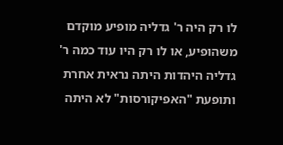לו רק היה ר' גדליה מופיע מוקדם משהופיע, או לו רק היו עוד כמה ר' גדליה היהדות היתה נראית אחרת ותופעת "האפיקורסות" לא היתה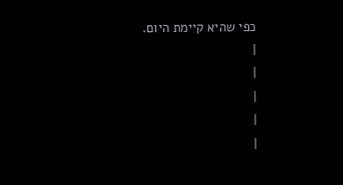כפי שהיא קיימת היום.
|
|
|
|
|